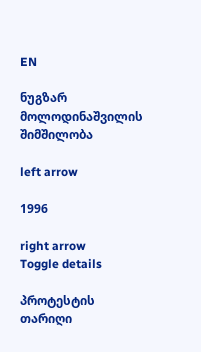EN

ნუგზარ მოლოდინაშვილის შიმშილობა

left arrow

1996

right arrow
Toggle details

პროტესტის თარიღი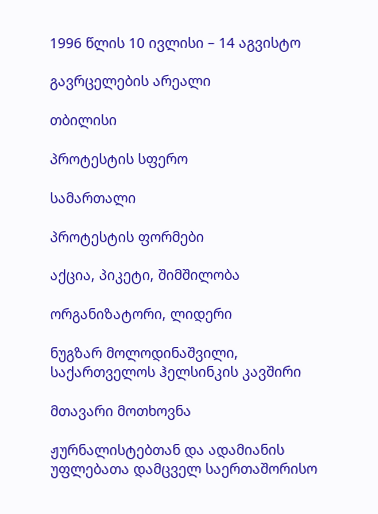1996 წლის 10 ივლისი – 14 აგვისტო

გავრცელების არეალი

თბილისი

პროტესტის სფერო

სამართალი

პროტესტის ფორმები

აქცია, პიკეტი, შიმშილობა

ორგანიზატორი, ლიდერი

ნუგზარ მოლოდინაშვილი,
საქართველოს ჰელსინკის კავშირი

მთავარი მოთხოვნა

ჟურნალისტებთან და ადამიანის უფლებათა დამცველ საერთაშორისო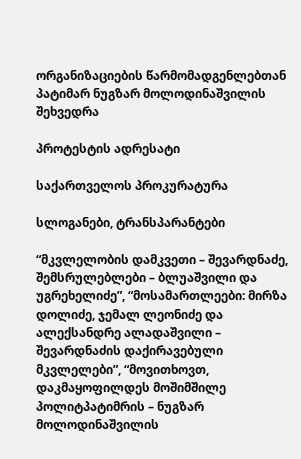ორგანიზაციების წარმომადგენლებთან პატიმარ ნუგზარ მოლოდინაშვილის შეხვედრა

პროტესტის ადრესატი

საქართველოს პროკურატურა

სლოგანები, ტრანსპარანტები

“მკვლელობის დამკვეთი – შევარდნაძე, შემსრულებლები – ბლუაშვილი და უგრეხელიძე”, “მოსამართლეები: მირზა დოლიძე, ჯემალ ლეონიძე და ალექსანდრე ალადაშვილი – შევარდნაძის დაქირავებული მკვლელები”, “მოვითხოვთ, დაკმაყოფილდეს მოშიმშილე პოლიტპატიმრის – ნუგზარ მოლოდინაშვილის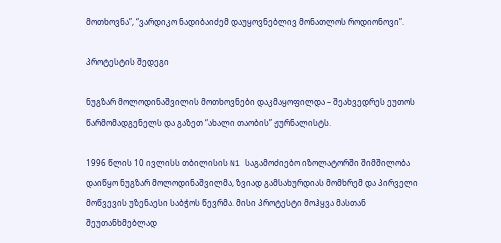მოთხოვნა”, “ვარდიკო ნადიბაიძემ დაუყოვნებლივ მონათლოს როდიონოვი”.

პროტესტის შედეგი

ნუგზარ მოლოდინაშვილის მოთხოვნები დაკმაყოფილდა – შეახვედრეს ეუთოს წარმომადგენელს და გაზეთ “ახალი თაობის” ჟურნალისტს.

1996 წლის 10 ივლისს თბილისის N1 საგამოძიებო იზოლატორში შიმშილობა დაიწყო ნუგზარ მოლოდინაშვილმა, ზვიად გამსახურდიას მომხრემ და პირველი მოწვევის უზენაესი საბჭოს წევრმა. მისი პროტესტი მოჰყვა მასთან შეუთანხმებლად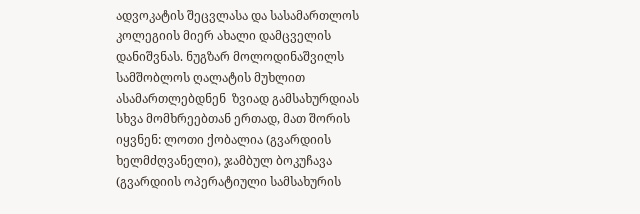ადვოკატის შეცვლასა და სასამართლოს კოლეგიის მიერ ახალი დამცველის დანიშვნას. ნუგზარ მოლოდინაშვილს სამშობლოს ღალატის მუხლით ასამართლებდნენ  ზვიად გამსახურდიას სხვა მომხრეებთან ერთად, მათ შორის იყვნენ: ლოთი ქობალია (გვარდიის ხელმძღვანელი), ჯამბულ ბოკუჩავა (გვარდიის ოპერატიული სამსახურის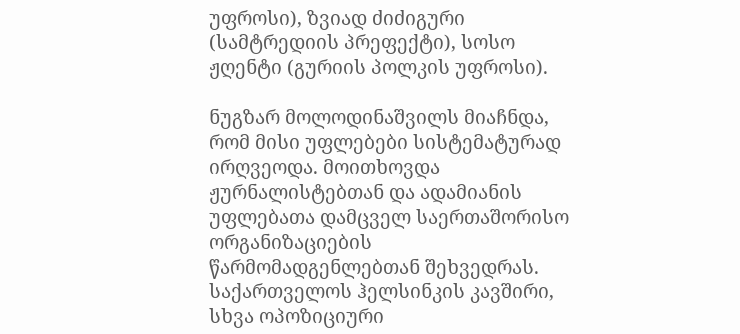უფროსი), ზვიად ძიძიგური (სამტრედიის პრეფექტი), სოსო ჟღენტი (გურიის პოლკის უფროსი).

ნუგზარ მოლოდინაშვილს მიაჩნდა, რომ მისი უფლებები სისტემატურად ირღვეოდა. მოითხოვდა ჟურნალისტებთან და ადამიანის უფლებათა დამცველ საერთაშორისო ორგანიზაციების წარმომადგენლებთან შეხვედრას. საქართველოს ჰელსინკის კავშირი, სხვა ოპოზიციური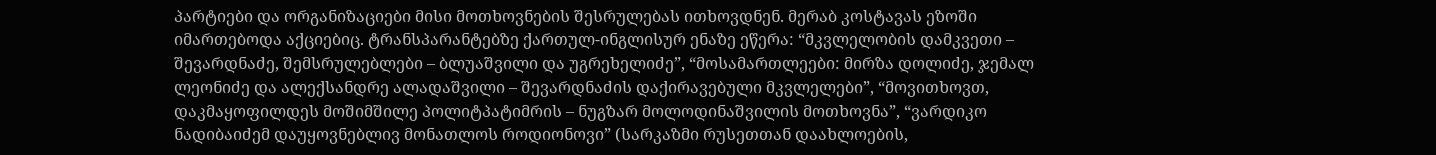პარტიები და ორგანიზაციები მისი მოთხოვნების შესრულებას ითხოვდნენ. მერაბ კოსტავას ეზოში იმართებოდა აქციებიც. ტრანსპარანტებზე ქართულ-ინგლისურ ენაზე ეწერა: “მკვლელობის დამკვეთი – შევარდნაძე, შემსრულებლები – ბლუაშვილი და უგრეხელიძე”, “მოსამართლეები: მირზა დოლიძე, ჯემალ ლეონიძე და ალექსანდრე ალადაშვილი – შევარდნაძის დაქირავებული მკვლელები”, “მოვითხოვთ, დაკმაყოფილდეს მოშიმშილე პოლიტპატიმრის – ნუგზარ მოლოდინაშვილის მოთხოვნა”, “ვარდიკო ნადიბაიძემ დაუყოვნებლივ მონათლოს როდიონოვი” (სარკაზმი რუსეთთან დაახლოების,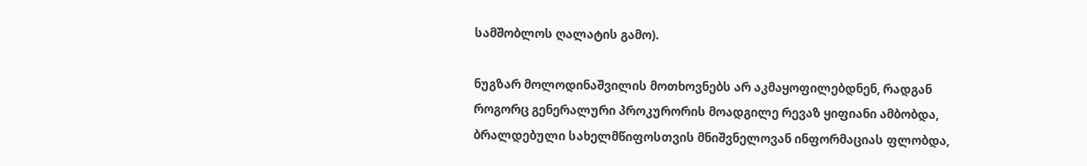სამშობლოს ღალატის გამო).

ნუგზარ მოლოდინაშვილის მოთხოვნებს არ აკმაყოფილებდნენ, რადგან როგორც გენერალური პროკურორის მოადგილე რევაზ ყიფიანი ამბობდა, ბრალდებული სახელმწიფოსთვის მნიშვნელოვან ინფორმაციას ფლობდა,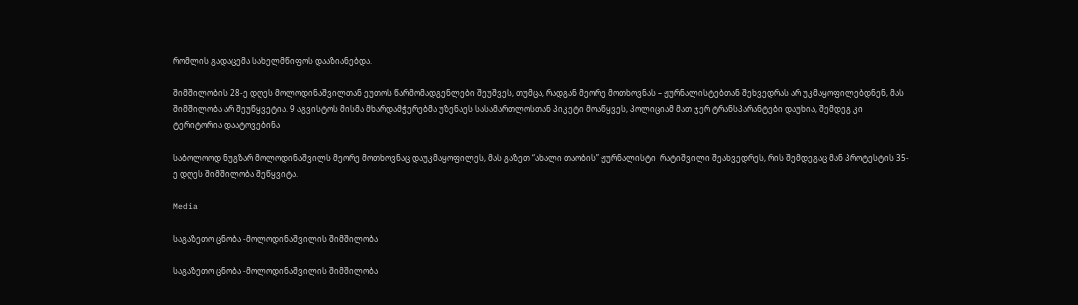რომლის გადაცემა სახელმწიფოს დააზიანებდა.

შიმშილობის 28-ე დღეს მოლოდინაშვილთან ეუთოს წარმომადგენლები შეუშვეს, თუმცა, რადგან მეორე მოთხოვნას – ჟურნალისტებთან შეხვედრას არ უკმაყოფილებდნენ, მას შიმშილობა არ შეუწყვეტია. 9 აგვისტოს მისმა მხარდამჭერებმა უზენაეს სასამართლოსთან პიკეტი მოაწყვეს, პოლიციამ მათ ჯერ ტრანსპარანტები დაუხია, შემდეგ კი ტერიტორია დაატოვებინა

საბოლოოდ ნუგზარ მოლოდინაშვილს მეორე მოთხოვნაც დაუკმაყოფილეს, მას გაზეთ “ახალი თაობის” ჟურნალისტი  რატიშვილი შეახვედრეს, რის შემდეგაც მან პროტესტის 35-ე დღეს შიმშილობა შეწყვიტა.

Media

საგაზეთო ცნობა -მოლოდინაშვილის შიმშილობა

საგაზეთო ცნობა -მოლოდინაშვილის შიმშილობა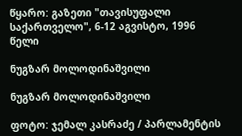წყარო: გაზეთი "თავისუფალი საქართველო", 6-12 აგვისტო, 1996 წელი

ნუგზარ მოლოდინაშვილი

ნუგზარ მოლოდინაშვილი

ფოტო: ჯემალ კასრაძე / პარლამენტის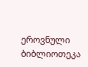ეროვნული ბიბლიოთეკა